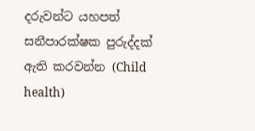දරුවන්ට යහපත් සනීපාරක්ෂක පුරුද්දක් ඇති කරවන්න (Child health)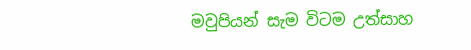මවුපියන් සැම විටම උත්සාහ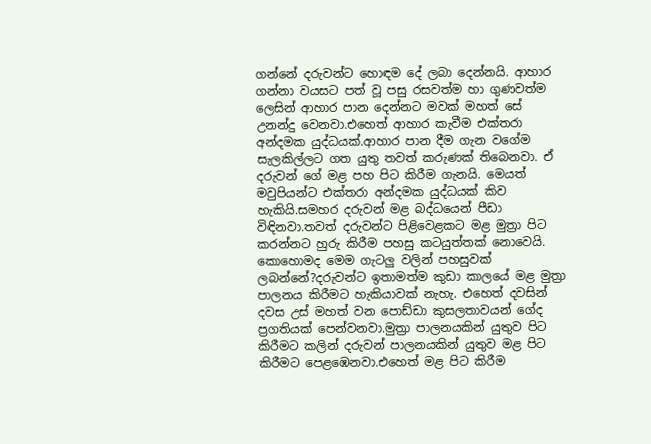ගන්නේ දරුවන්ට හොඳම දේ ලබා දෙන්නයි. ආහාර ගන්නා වයසට පත් වූ පසු රසවත්ම හා ගුණවත්ම ලෙසින් ආහාර පාන දෙන්නට මවක් මහත් සේ උනන්දු වෙනවා.එහෙත් ආහාර කැවීම එක්තරා අන්දමක යුද්ධයක්.ආහාර පාන දීම ගැන වගේම සැලකිල්ලට ගත යුතු තවත් කරුණක් තිබෙනවා. ඒ දරුවන් ගේ මළ පහ පිට කිරීම ගැනයි. මෙයත් මවුපියන්ට එක්තරා අන්දමක යුද්ධයක් කිව හැකියි.සමහර දරුවන් මළ බද්ධයෙන් පීඩා විඳිනවා.තවත් දරුවන්ට පිළිවෙළකට මළ මුත්‍රා පිට කරන්නට හුරු කිරීම පහසු කටයුත්තක් නොවෙයි.
කොහොමද මෙම ගැටලු වලින් පහසුවක් ලබන්නේ?දරුවන්ට ඉතාමත්ම කුඩා කාලයේ මළ මුත්‍රා පාලනය කිරීමට හැකියාවක් නැහැ. එහෙත් දවසින් දවස උස් මහත් වන පොඩ්ඩා කුසලතාවයන් ගේද ප්‍රගතියක් පෙන්වනවා.මුත්‍රා පාලනයකින් යුතුව පිට කිරීමට කලින් දරුවන් පාලනයකින් යුතුව මළ පිට කිරීමට පෙළඹෙනවා.එහෙත් මළ පිට කිරීම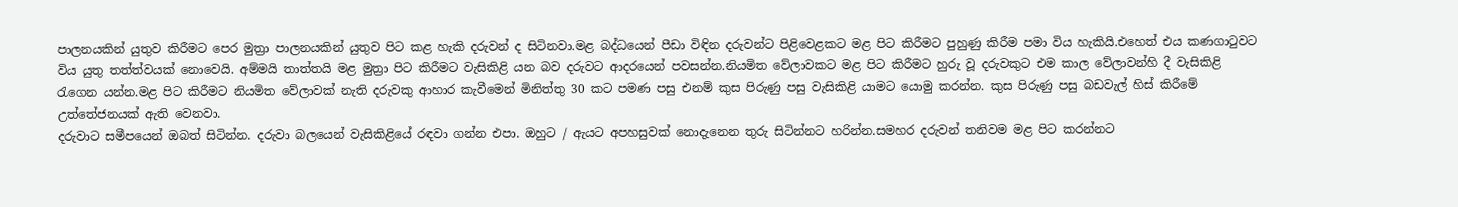පාලනයකින් යුතුව කිරීමට පෙර මුත්‍රා පාලනයකින් යුතුව පිට කළ හැකි දරුවන් ද සිටිනවා.මළ බද්ධයෙන් පීඩා විඳින දරුවන්ට පිළිවෙළකට මළ පිට කිරීමට පුහුණු කිරීම පමා විය හැකියි.එහෙත් එය කණගාටුවට විය යුතු තත්ත්වයක් නොවෙයි. අම්මයි තාත්තයි මළ මුත්‍රා පිට කිරීමට වැසිකිළි යන බව දරුවට ආදරයෙන් පවසන්න.නියමිත වේලාවකට මළ පිට කිරීමට හුරු වූ දරුවකුට එම කාල වේලාවන්හි දී වැසිකිළි රැගෙන යන්න.මළ පිට කිරීමට නියමිත වේලාවක් නැති දරුවකු ආහාර කැවීමෙන් මිනිත්තු 30 කට පමණ පසු එනම් කුස පිරුණු පසු වැසිකිළි යාමට යොමු කරන්න. කුස පිරුණු පසු බඩවැල් හිස් කිරීමේ උත්තේජනයක් ඇති වෙනවා.
දරුවාට සමීපයෙන් ඔබත් සිටින්න. දරුවා බලයෙන් වැසිකිළියේ රඳවා ගන්න එපා. ඔහුට / ඇයට අපහසුවක් නොදැනෙන තුරු සිටින්නට හරින්න.සමහර දරුවන් තනිවම මළ පිට කරන්නට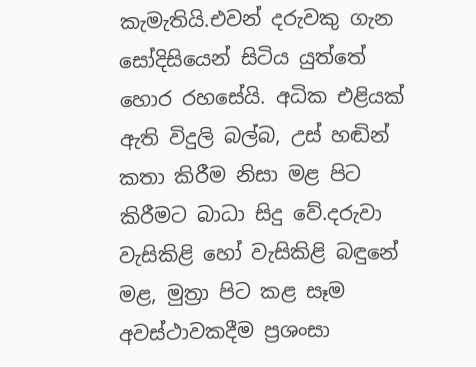කැමැතියි.එවන් දරුවකු ගැන සෝදිසියෙන් සිටිය යුත්තේ හොර රහසේයි. අධික එළියක් ඇති විදුලි බල්බ, උස් හඬින් කතා කිරීම නිසා මළ පිට කිරීමට බාධා සිදු වේ.දරුවා වැසිකිළි හෝ වැසිකිළි බඳුනේ මළ, මුත්‍රා පිට කළ සෑම අවස්ථාවකදීම ප්‍රශංසා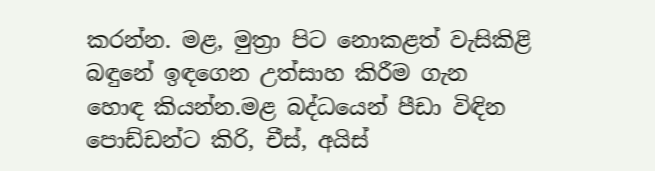කරන්න. මළ, මුත්‍රා පිට නොකළත් වැසිකිළි බඳුනේ ඉඳගෙන උත්සාහ කිරීම ගැන හොඳ කියන්න.මළ බද්ධයෙන් පීඩා විඳින පොඩ්ඩන්ට කිරි, චීස්, අයිස්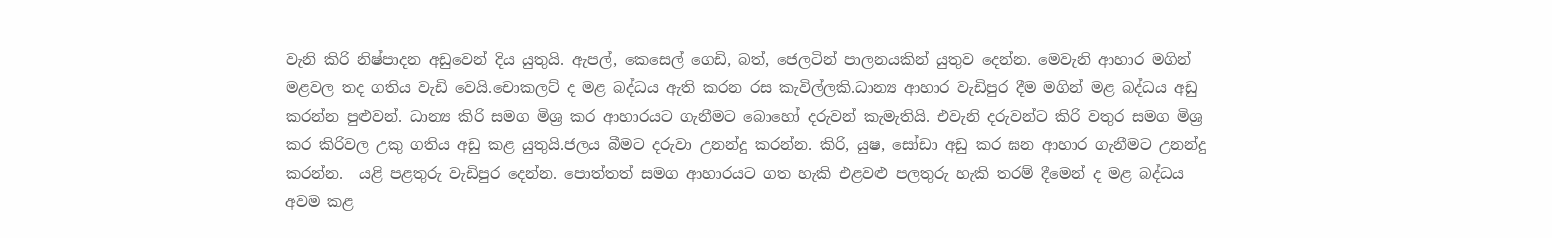වැනි කිරි නිෂ්පාදන අඩුවෙන් දිය යුතුයි. ඇපල්, කෙසෙල් ගෙඩි, බත්, ජෙලටින් පාලනයකින් යුතුව දෙන්න. මෙවැනි ආහාර මගින් මළවල තද ගතිය වැඩි වෙයි.චොකලට් ද මළ බද්ධය ඇති කරන රස කැවිල්ලකි.ධාන්‍ය ආහාර වැඩිපුර දීම මගින් මළ බද්ධය අඩු කරන්න පුළුවන්. ධාන්‍ය කිරි සමග මිශ්‍ර කර ආහාරයට ගැනීමට බොහෝ දරුවන් කැමැතියි. එවැනි දරුවන්ට කිරි වතුර සමග මිශ්‍ර කර කිරිවල උකු ගතිය අඩු කළ යුතුයි.ජලය බීමට දරුවා උනන්දු කරන්න. කිරි, යුෂ, සෝඩා අඩු කර ඝන ආහාර ගැනීමට උනන්දු කරන්න.  යළි පළතුරු වැඩිපුර දෙන්න. පොත්තත් සමග ආහාරයට ගත හැකි එළවළු පලතුරු හැකි තරම් දීමෙන් ද මළ බද්ධය අවම කළ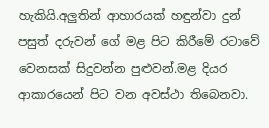හැකියි.අලුතින් ආහාරයක් හඳුන්වා දුන් පසුත් දරුවන් ගේ මළ පිට කිරීමේ රටාවේ වෙනසක් සිදුවන්න පුළුවන්.මළ දියර ආකාරයෙන් පිට වන අවස්ථා තිබෙනවා.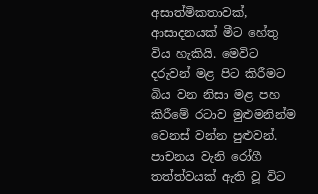අසාත්මිකතාවක්, ආසාදනයක් මීට හේතු විය හැකියි. මෙවිට දරුවන් මළ පිට කිරීමට බිය වන නිසා මළ පහ කිරීමේ රටාව මුළුමනින්ම වෙනස් වන්න පුළුවන්. පාචනය වැනි රෝගී තත්ත්වයක් ඇති වූ විට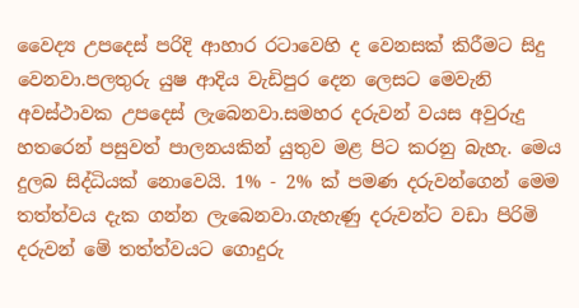වෛද්‍ය උපදෙස් පරිදි ආහාර රටාවෙහි ද වෙනසක් කිරීමට සිදු වෙනවා.පලතුරු යුෂ ආදිය වැඩිපුර දෙන ලෙසට මෙවැනි අවස්ථාවක උපදෙස් ලැබෙනවා.සමහර දරුවන් වයස අවුරුදු හතරෙන් පසුවත් පාලනයකින් යුතුව මළ පිට කරනු බැහැ. මෙය දුලබ සිද්ධියක් නොවෙයි. 1% - 2% ක් පමණ දරුවන්ගෙන් මෙම තත්ත්වය දැක ගන්න ලැබෙනවා.ගැහැණු දරුවන්ට වඩා පිරිමි දරුවන් මේ තත්ත්වයට ගොදුරු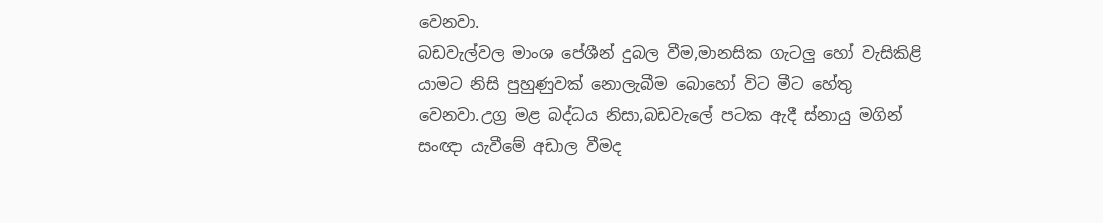වෙනවා.
බඩවැල්වල මාංශ පේශීන් දුබල වීම,මානසික ගැටලු හෝ වැසිකිළි යාමට නිසි පුහුණුවක් නොලැබීම බොහෝ විට මීට හේතු වෙනවා.උග්‍ර මළ බද්ධය නිසා,බඩවැලේ පටක ඇදී ස්නායු මගින් සංඥා යැවීමේ අඩාල වීමද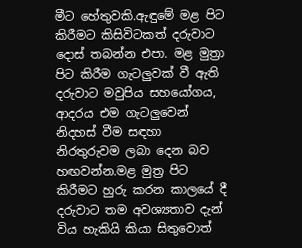මීට හේතුවකි.ඇඳුමේ මළ පිට කිරීමට කිසිවිටකත් දරුවාට දොස් තබන්න එපා. මළ මුත්‍රා පිට කිරීම ගැටලුවක් වී ඇති දරුවාට මවුපිය සහයෝගය, ආදරය එම ගැටලුවෙන් නිදහස් වීම සඳහා නිරතුරුවම ලබා දෙන බව හඟවන්න.මළ මුත්‍ර පිට කිරීමට හුරු කරන කාලයේ දී දරුවාට තම අවශ්‍යතාව දැන් විය හැකියි කියා සිතුවොත්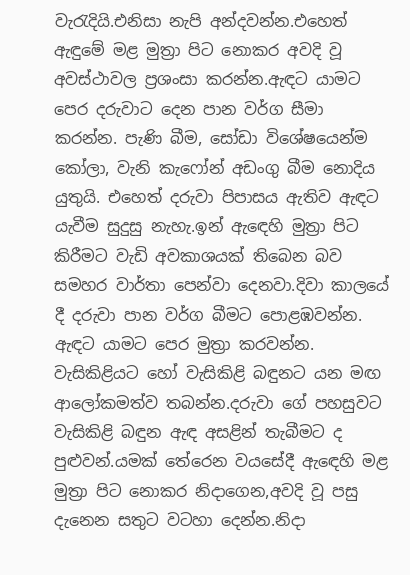වැරැදියි.එනිසා නැපි අන්දවන්න.එහෙත් ඇඳුමේ මළ මුත්‍රා පිට නොකර අවදි වූ අවස්ථාවල ප්‍රශංසා කරන්න.ඇඳට යාමට පෙර දරුවාට දෙන පාන වර්ග සීමා කරන්න. පැණි බීම, සෝඩා විශේෂයෙන්ම කෝලා, වැනි කැෆෝන් අඩංගු බීම නොදිය යුතුයි. එහෙත් දරුවා පිපාසය ඇතිව ඇඳට යැවීම සුදුසු නැහැ.ඉන් ඇඳෙහි මුත්‍රා පිට කිරීමට වැඩි අවකාශයක් තිබෙන බව සමහර වාර්තා පෙන්වා දෙනවා.දිවා කාලයේ දී දරුවා පාන වර්ග බීමට පොළඹවන්න. ඇඳට යාමට පෙර මුත්‍රා කරවන්න. වැසිකිළියට හෝ වැසිකිළි බඳුනට යන මඟ ආලෝකමත්ව තබන්න.දරුවා ගේ පහසුවට වැසිකිළි බඳුන ඇඳ අසළින් තැබීමට ද පුළුවන්.යමක් තේරෙන වයසේදී ඇඳෙහි මළ මුත්‍රා පිට නොකර නිදාගෙන,අවදි වූ පසු දැනෙන සතුට වටහා දෙන්න.නිදා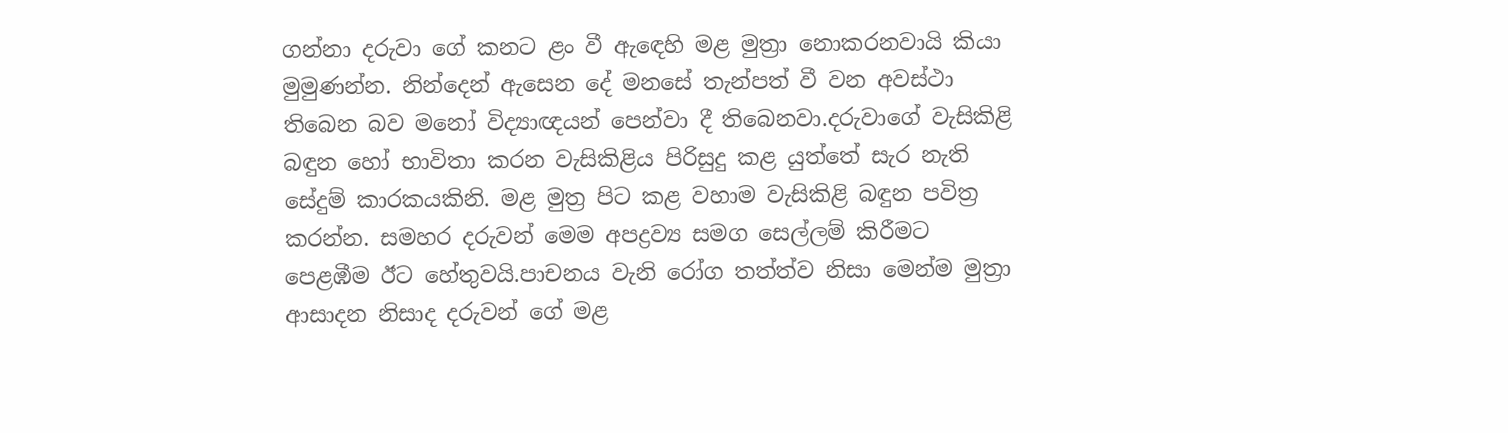ගන්නා දරුවා ගේ කනට ළං වී ඇඳෙහි මළ මුත්‍රා නොකරනවායි කියා මුමුණන්න. නින්දෙන් ඇසෙන දේ මනසේ තැන්පත් වී වන අවස්ථා තිබෙන බව මනෝ විද්‍යාඥයන් පෙන්වා දී තිබෙනවා.දරුවාගේ වැසිකිළි බඳුන හෝ භාවිතා කරන වැසිකිළිය පිරිසුදු කළ යුත්තේ සැර නැති සේදුම් කාරකයකිනි. මළ මුත්‍ර පිට කළ වහාම වැසිකිළි බඳුන පවිත්‍ර කරන්න. සමහර දරුවන් මෙම අපද්‍රව්‍ය සමග සෙල්ලම් කිරීමට පෙළඹීම ඊට හේතුවයි.පාචනය වැනි රෝග තත්ත්ව නිසා මෙන්ම මුත්‍රා ආසාදන නිසාද දරුවන් ගේ මළ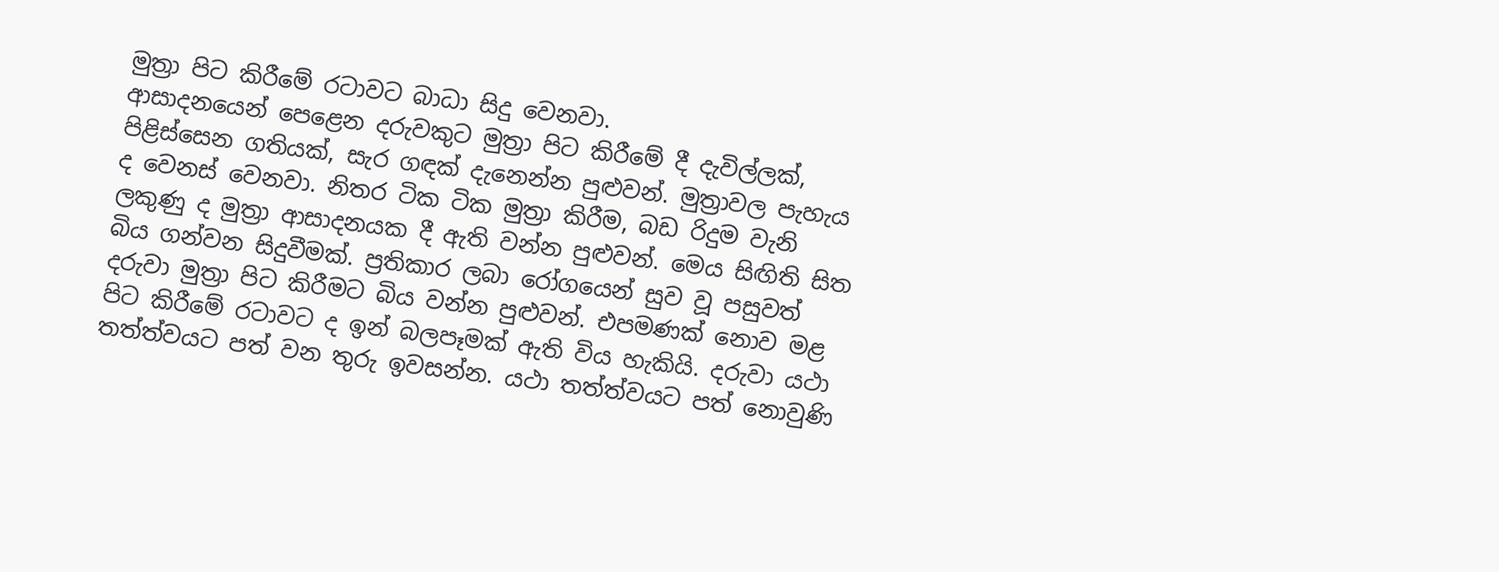මුත්‍රා පිට කිරීමේ රටාවට බාධා සිදු වෙනවා.
ආසාදනයෙන් පෙළෙන දරුවකුට මුත්‍රා පිට කිරීමේ දී දැවිල්ලක්, පිළිස්සෙන ගතියක්, සැර ගඳක් දැනෙන්න පුළුවන්. මුත්‍රාවල පැහැය ද වෙනස් වෙනවා. නිතර ටික ටික මුත්‍රා කිරීම, බඩ රිදුම වැනි ලකුණු ද මුත්‍රා ආසාදනයක දී ඇති වන්න පුළුවන්. මෙය සිඟිති සිත බිය ගන්වන සිදුවීමක්. ප්‍රතිකාර ලබා රෝගයෙන් සුව වූ පසුවත් දරුවා මුත්‍රා පිට කිරීමට බිය වන්න පුළුවන්. එපමණක් නොව මළ පිට කිරීමේ රටාවට ද ඉන් බලපෑමක් ඇති විය හැකියි. දරුවා යථා තත්ත්වයට පත් වන තුරු ඉවසන්න. යථා තත්ත්වයට පත් නොවුණි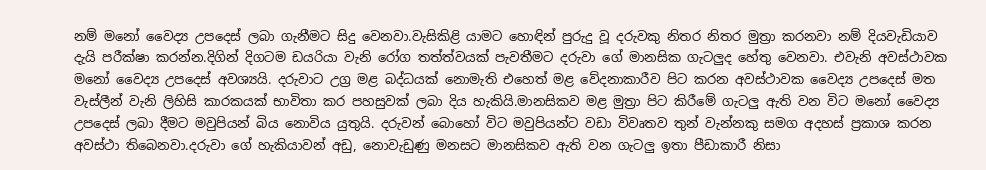නම් මනෝ වෛද්‍ය උපදෙස් ලබා ගැනීමට සිදු වෙනවා.වැසිකිළි යාමට හොඳින් පුරුදු වූ දරුවකු නිතර නිතර මුත්‍රා කරනවා නම් දියවැඩියාව දැයි පරීක්ෂා කරන්න.දිගින් දිගටම ඩයරියා වැනි රෝග තත්ත්වයක් පැවතීමට දරුවා ගේ මානසික ගැටලුද හේතු වෙනවා. එවැනි අවස්ථාවක මනෝ වෛද්‍ය උපදෙස් අවශ්‍යයි. දරුවාට උග්‍ර මළ බද්ධයක් නොමැති එහෙත් මළ වේදනාකාරීව පිට කරන අවස්ථාවක වෛද්‍ය උපදෙස් මත වැස්ලීන් වැනි ලිහිසි කාරකයක් භාවිතා කර පහසුවක් ලබා දිය හැකියි.මානසිකව මළ මුත්‍රා පිට කිරීමේ ගැටලු ඇති වන විට මනෝ වෛද්‍ය උපදෙස් ලබා දීමට මවුපියන් බිය නොවිය යුතුයි. දරුවන් බොහෝ විට මවුපියන්ට වඩා විවෘතව තුන් වැන්නකු සමග අදහස් ප්‍රකාශ කරන අවස්ථා තිබෙනවා.දරුවා ගේ හැකියාවන් අඩු, නොවැඩුණු මනසට මානසිකව ඇති වන ගැටලු ඉතා පීඩාකාරී නිසා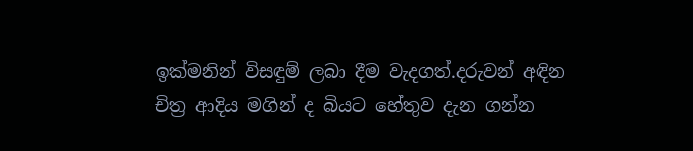ඉක්මනින් විසඳුම් ලබා දීම වැදගත්.දරුවන් අඳින චිත්‍ර ආදිය මගින් ද බියට හේතුව දැන ගන්න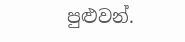පුළුවන්.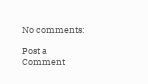No comments:

Post a Comment